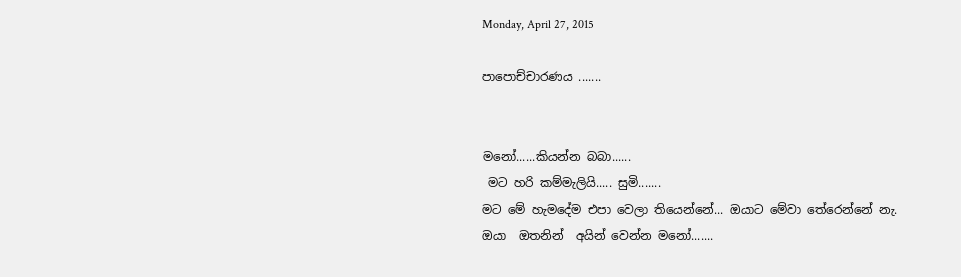Monday, April 27, 2015

පාපොච්චාරණය .......


මනෝ......කියන්න බබා......
 මට හරි කම්මැලියි..... සුමි.......
මට මේ හැමදේම එපා වෙලා තියෙන්නේ... ඔයාට මේවා තේරෙන්නේ නැ.
ඔයා  ඔතනින්  අයින් වෙන්න මනෝ.......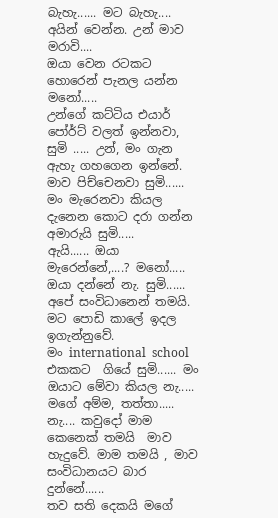බැහැ...... මට බැහැ.... අයින් වෙන්න. උන් මාව මරාවි....
ඔයා වෙන රටකට හොරෙන් පැනල යන්න මනෝ.....
උන්ගේ කට්ටිය එයාර් පෝර්ට් වලත් ඉන්නවා, සුමි ..... උන්, මං ගැන ඇහැ ගහගෙන ඉන්නේ. මාව පිච්චෙනවා සුමි...... මං මැරෙනවා කියල දැනෙන කොට දරා ගන්න අමාරුයි සුමි.....
ඇයි...... ඔයා  මැරෙන්නේ,....? මනෝ.....
ඔයා දන්නේ නැ. සුමි...... අපේ සංවිධානෙන් තමයි. මට පොඩි කාලේ ඉදල ඉගැන්නුවේ.
මං international  school එකකට  ගියේ සුමි...... මං ඔයාට මේවා කියල නැ..... මගේ අම්ම, තත්තා..... නැ.... කවුදෝ මාම කෙනෙක් තමයි  මාව හැදුවේ. මාම තමයි , මාව සංවිධානයට බාර දුන්නේ......
තව සති දෙකයි මගේ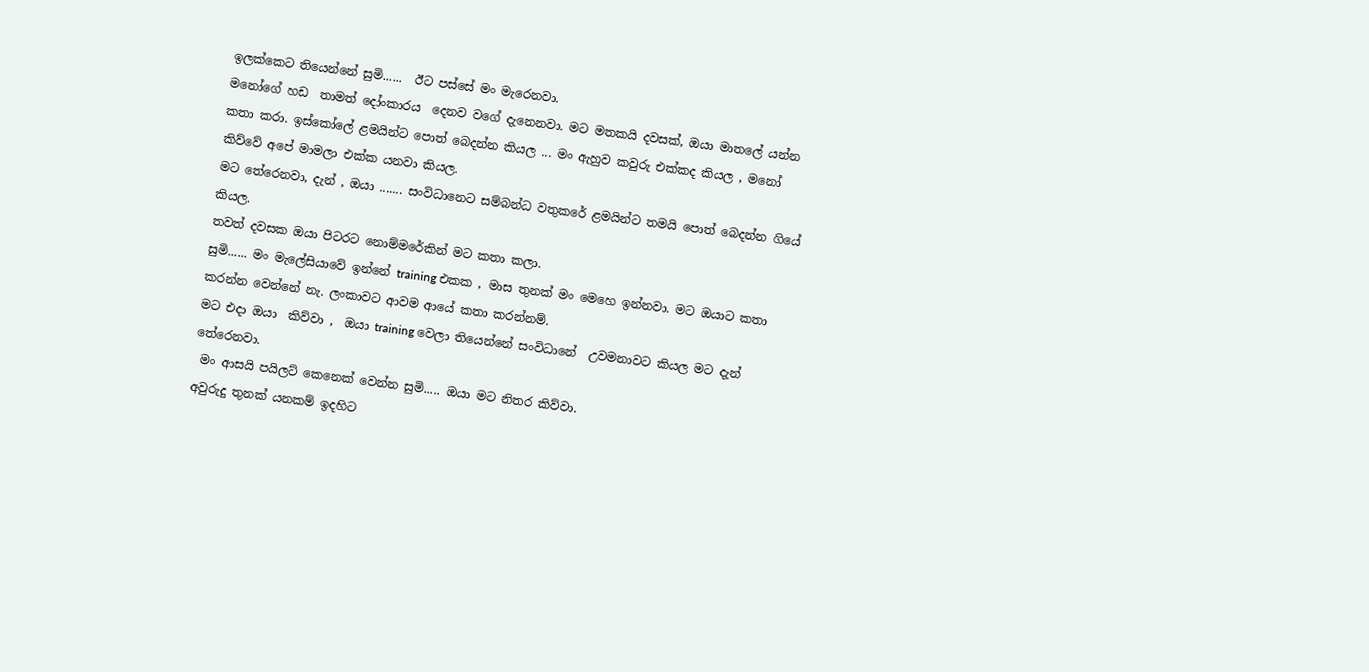ඉලක්කෙට තියෙන්නේ සුමි......  ඊට පස්සේ මං මැරෙනවා.
මනෝගේ හඩ  තාමත් දෝංකාරය  දෙනව වගේ දැනෙනවා. මට මතකයි දවසක්, ඔයා මාතලේ යන්න කතා කරා. ඉස්කෝලේ ළමයින්ට පොත් බෙදන්න කියල ... මං ඇහුව කවුරු එක්කද කියල , මනෝ කිව්වේ අපේ මාමලා එක්ක යනවා කියල.
මට තේරෙනවා, දැන් , ඔයා ....... සංවිධානෙට සම්බන්ධ වතුකරේ ළමයින්ට තමයි පොත් බෙදන්න ගියේ කියල.
තවත් දවසක ඔයා පිටරට නොම්මරේකින් මට කතා කලා.
සුමි...... මං මැලේසියාවේ ඉන්නේ training එකක , මාස තුනක් මං මෙහෙ ඉන්නවා. මට ඔයාට කතා කරන්න වෙන්නේ නැ. ලංකාවට ආවම ආයේ කතා කරන්නම්.
මට එදා ඔයා  කිව්වා ,  ඔයා training වෙලා තියෙන්නේ සංවිධානේ  උවමනාවට කියල මට දැන් තේරෙනවා.
 මං ආසයි පයිලට් කෙනෙක් වෙන්න සුමි..... ඔයා මට නිතර කිව්වා.
අවුරුදු තුනක් යනකම් ඉදහිට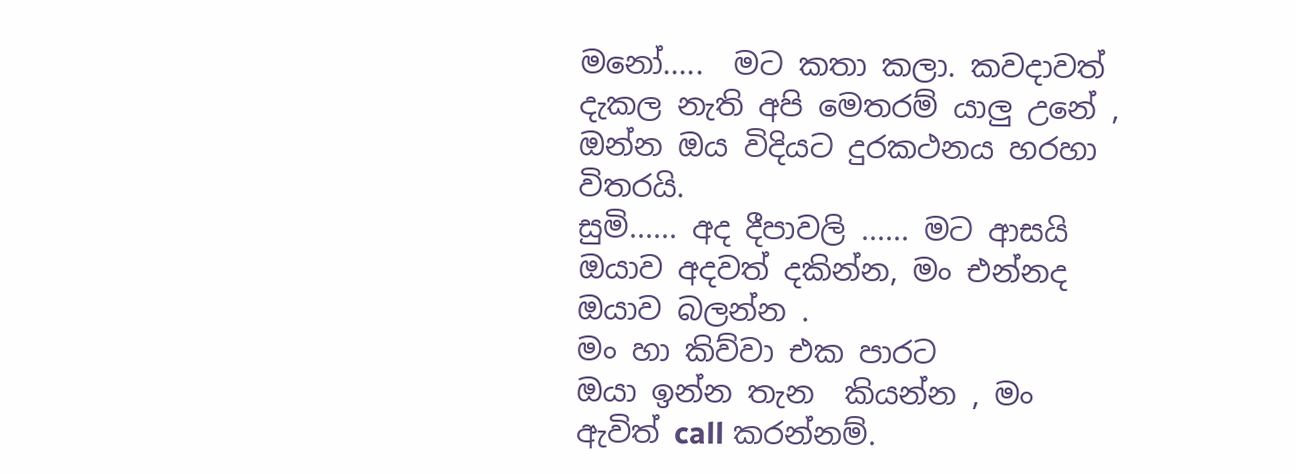මනෝ.....  මට කතා කලා. කවදාවත් දැකල නැති අපි මෙතරම් යාලු උනේ , ඔන්න ඔය විදියට දුරකථනය හරහා විතරයි.
සුමි...... අද දීපාවලි ...... මට ආසයි ඔයාව අදවත් දකින්න, මං එන්නද ඔයාව බලන්න .
මං හා කිව්වා එක පාරට
ඔයා ඉන්න තැන  කියන්න , මං ඇවිත් call කරන්නම්.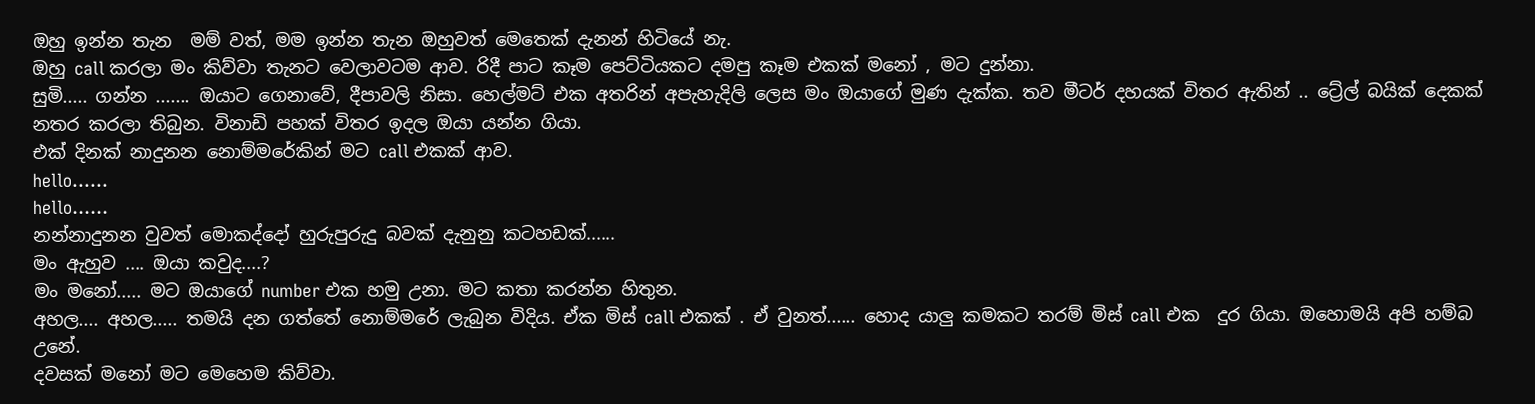ඔහු ඉන්න තැන  මම් වත්, මම ඉන්න තැන ඔහුවත් මෙතෙක් දැනන් හිටියේ නැ.
ඔහු call කරලා මං කිව්වා තැනට වෙලාවටම ආව. රිදී පාට කෑම පෙට්ටියකට දමපු කෑම එකක් මනෝ , මට දුන්නා.
සුමි..... ගන්න ....... ඔයාට ගෙනාවේ, දීපාවලි නිසා. හෙල්මට් එක අතරින් අපැහැදිලි ලෙස මං ඔයාගේ මුණ දැක්ක. තව මීටර් දහයක් විතර ඇතින් .. ට්‍රේල් බයික් දෙකක් නතර කරලා තිබුන. විනාඩි පහක් විතර ඉදල ඔයා යන්න ගියා.
එක් දිනක් නාදුනන නොම්මරේකින් මට call එකක් ආව.
hello......
hello......
නන්නාදුනන වුවත් මොකද්දෝ හුරුපුරුදු බවක් දැනුනු කටහඩක්......
මං ඇහුව .... ඔයා කවුද....?
මං මනෝ..... මට ඔයාගේ number එක හමු උනා. මට කතා කරන්න හිතුන.
අහල.... අහල..... තමයි දන ගත්තේ නොම්මරේ ලැබුන විදිය. ඒක මිස් call එකක් . ඒ වුනත්...... හොද යාලු කමකට තරම් මිස් call එක  දුර ගියා. ඔහොමයි අපි හම්බ උනේ.
දවසක් මනෝ මට මෙහෙම කිව්වා.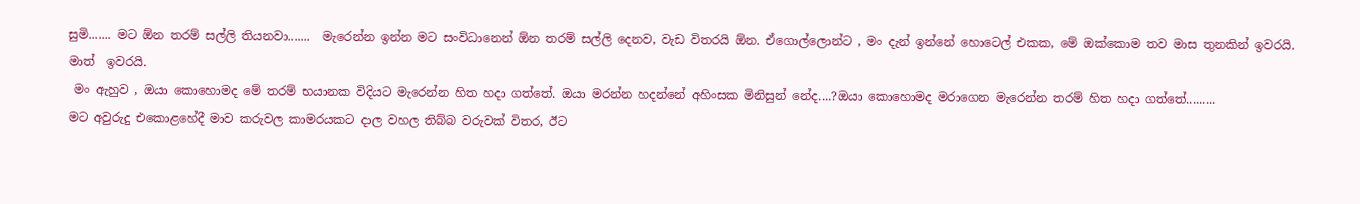සුමි....... මට ඕන තරම් සල්ලි තියනවා.......  මැරෙන්න ඉන්න මට සංවිධානෙන් ඕන තරම් සල්ලි දෙනව, වැඩ විතරයි ඕන. ඒගොල්ලොන්ට , මං දැන් ඉන්නේ හොටෙල් එකක, මේ ඔක්කොම තව මාස තුනකින් ඉවරයි. මාත්  ඉවරයි.
 මං ඇහුව , ඔයා කොහොමද මේ තරම් භයානක විදියට මැරෙන්න හිත හදා ගත්තේ. ඔයා මරන්න හදන්නේ අහිංසක මිනිසුන් නේද....?ඔයා කොහොමද මරාගෙන මැරෙන්න තරම් හිත හදා ගත්තේ.........
මට අවුරුදු එකොළහේදී මාව කරුවල කාමරයකට දාල වහල තිබ්බ වරුවක් විතර, ඊට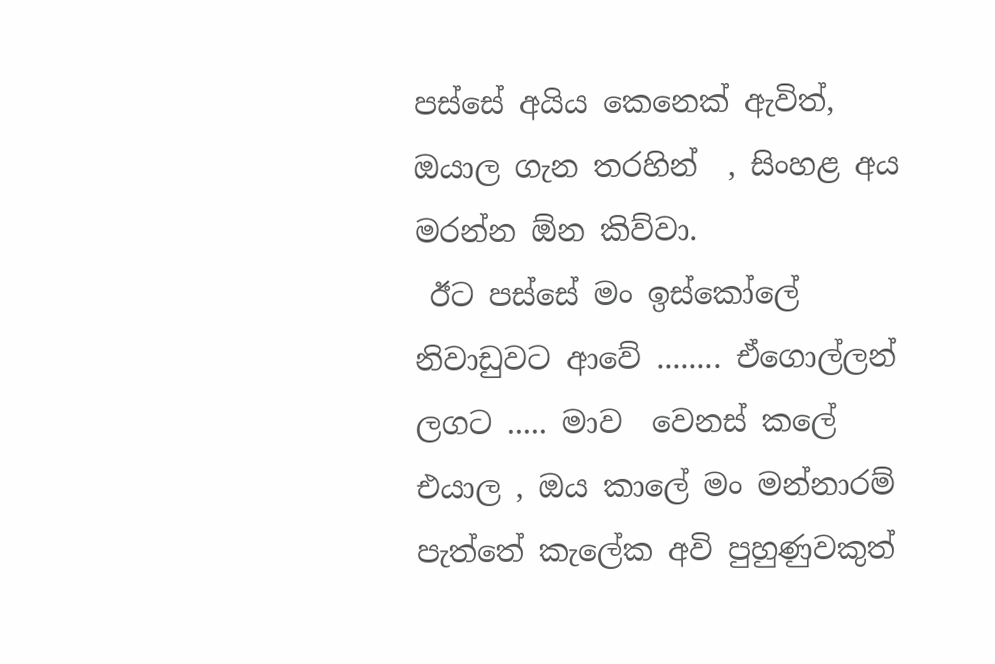පස්සේ අයිය කෙනෙක් ඇවිත්, ඔයාල ගැන තරහින්  , සිංහළ අය මරන්න ඕන කිව්වා.
 ඊට පස්සේ මං ඉස්කෝලේ නිවාඩුවට ආවේ ........ ඒගොල්ලන් ලගට ..... මාව  වෙනස් කලේ එයාල , ඔය කාලේ මං මන්නාරම් පැත්තේ කැලේක අවි පුහුණුවකුත්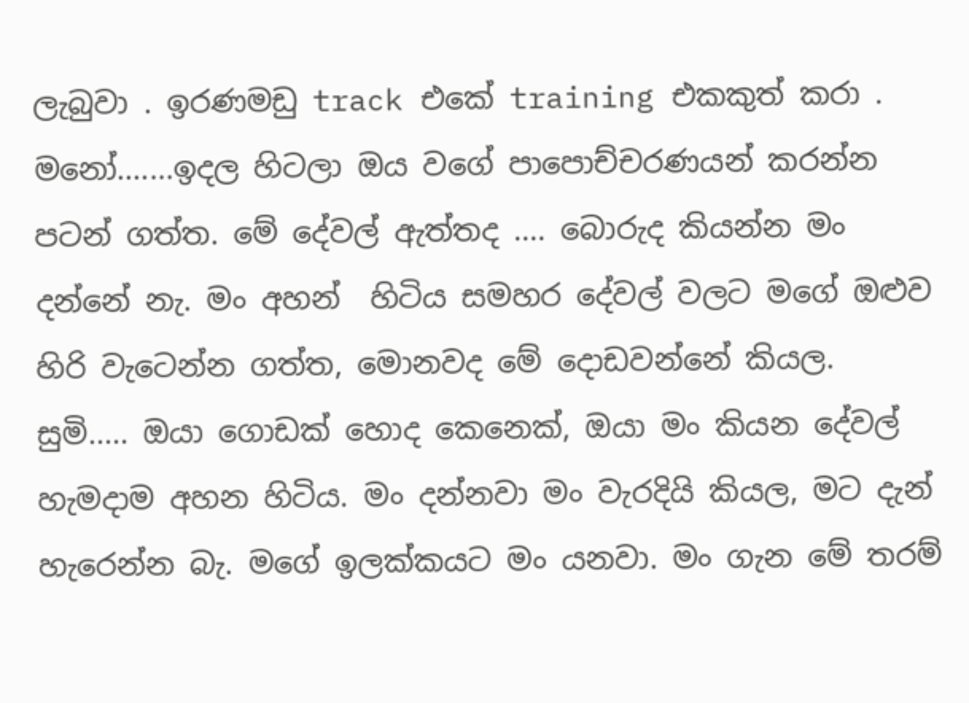ලැබුවා . ඉරණමඩු track එකේ training එකකුත් කරා .
මනෝ.......ඉදල හිටලා ඔය වගේ පාපොච්චරණයන් කරන්න පටන් ගත්ත. මේ දේවල් ඇත්තද .... බොරුද කියන්න මං දන්නේ නැ. මං අහන්  හිටිය සමහර දේවල් වලට මගේ ඔළුව හිරි වැටෙන්න ගත්ත, මොනවද මේ දොඩවන්නේ කියල.
සුමි..... ඔයා ගොඩක් හොද කෙනෙක්, ඔයා මං කියන දේවල් හැමදාම අහන හිටිය. මං දන්නවා මං වැරදියි කියල, මට දැන් හැරෙන්න බැ. මගේ ඉලක්කයට මං යනවා. මං ගැන මේ තරම්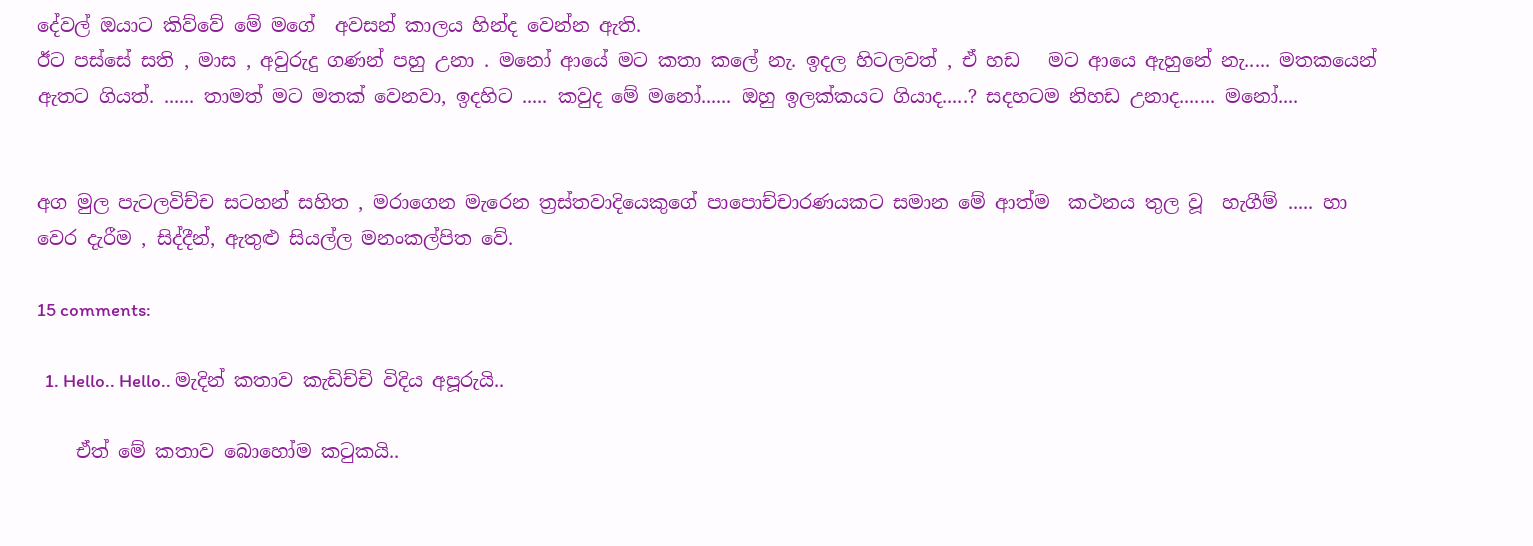දේවල් ඔයාට කිව්වේ මේ මගේ  අවසන් කාලය හින්ද වෙන්න ඇති.
ඊට පස්සේ සති , මාස , අවුරුදු ගණන් පහු උනා . මනෝ ආයේ මට කතා කලේ නැ. ඉදල හිටලවත් , ඒ හඩ   මට ආයෙ ඇහුනේ නැ..... මතකයෙන් ඇතට ගියත්. ...... තාමත් මට මතක් වෙනවා, ඉදහිට ..... කවුද මේ මනෝ...... ඔහු ඉලක්කයට ගියාද.....? සදහටම නිහඩ උනාද....... මනෝ....


අග මුල පැටලවිච්ච සටහන් සහිත , මරාගෙන මැරෙන ත්‍රස්තවාදියෙකුගේ පාපොච්චාරණයකට සමාන මේ ආත්ම  කථනය තුල වූ  හැගීම් ..... හා වෙර දැරීම , සිද්දීන්, ඇතුළු සියල්ල මනංකල්පිත වේ.

15 comments:

  1. Hello.. Hello.. මැදින් කතාව කැඩිච්චි විදිය අපූරුයි..

    ඒත් මේ කතාව බොහෝම කටුකයි..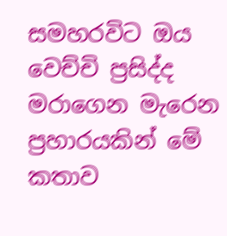සමහරවිට ඔය වෙච්චි ප්‍රසිද්ද මරාගෙන මැරෙන ප්‍රහාරයකින් මේ කතාව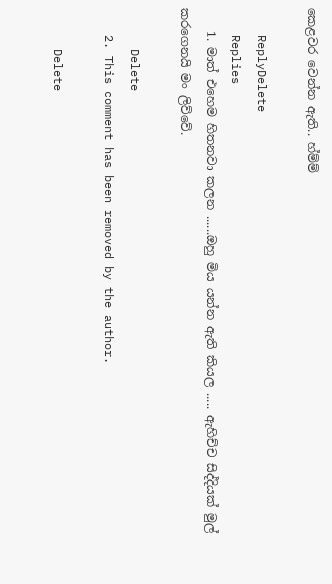කෙළවර වෙන්න ඇති.. හ්ම්ම්

    ReplyDelete
    Replies
    1. මාත් එහෙම හිතනවා කලන ......ඔහු මිය යන්න ඇති කියල ..... ඇහිච්ච සිද්දියක් මුල් කරගෙනයි මං ලිව්වේ.

      Delete
    2. This comment has been removed by the author.

      Delete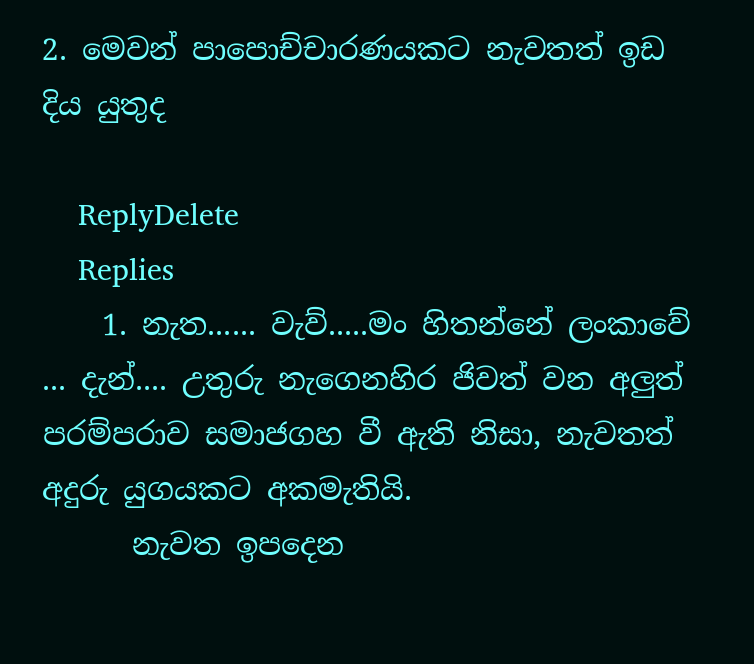2. මෙවන් පාපොච්චාරණයකට නැවතත් ඉඩ දිය යුතුද

    ReplyDelete
    Replies
    1. නැත...... වැව්.....මං හිතන්නේ ලංකාවේ ... දැන්.... උතුරු නැගෙනහිර ජිවත් වන අලුත් පරම්පරාව සමාජගහ වී ඇති නිසා, නැවතත් අදුරු යුගයකට අකමැතියි.
      නැවත ඉපදෙන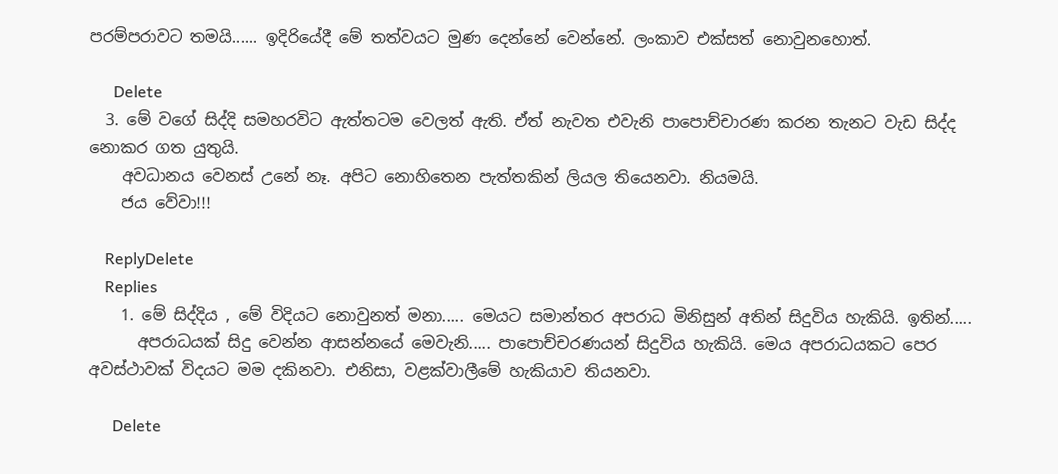පරම්පරාවට තමයි...... ඉදිරියේදී මේ තත්වයට මුණ දෙන්නේ වෙන්නේ. ලංකාව එක්සත් නොවුනහොත්.

      Delete
  3. මේ වගේ සිද්දි සමහරවිට ඇත්තටම වෙලත් ඇති. ඒත් නැවත එවැනි පාපොච්චාරණ කරන තැනට වැඩ සිද්ද නොකර ගත යුතුයි.
    අවධානය වෙනස් උනේ නෑ. අපිට නොහිතෙන පැත්තකින් ලියල තියෙනවා. නියමයි.
    ජය වේවා!!!

    ReplyDelete
    Replies
    1. මේ සිද්දිය , මේ විදියට නොවුනත් මනා..... මෙයට සමාන්තර අපරාධ මිනිසුන් අතින් සිදුවිය හැකියි. ඉතින්.....
      අපරාධයක් සිදු වෙන්න ආසන්නයේ මෙවැනි..... පාපොච්චරණයන් සිදුවිය හැකියි. මෙය අපරාධයකට පෙර අවස්ථාවක් විදයට මම දකිනවා. එනිසා, වළක්වාලීමේ හැකියාව තියනවා.

      Delete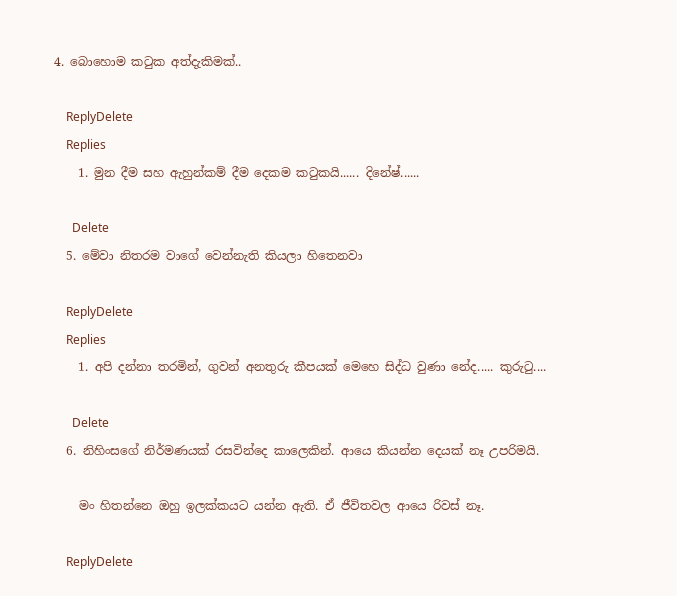4. බොහොම කටුක අත්දැකිමක්..

    ReplyDelete
    Replies
    1. මුන දීම සහ ඇහුන්කම් දීම දෙකම කටුකයි...... දිනේෂ්......

      Delete
  5. මේවා නිතරම වාගේ වෙන්නැති කියලා හිතෙනවා

    ReplyDelete
    Replies
    1. අපි දන්නා තරමින්, ගුවන් අනතුරු කීපයක් මෙහෙ සිද්ධ වුණා නේද..... කුරුටු....

      Delete
  6. නිහිංසගේ නිර්මණයක් රසවින්දෙ කාලෙකින්. ආයෙ කියන්න දෙයක් නෑ උපරිමයි.

    මං හිතන්නෙ ඔහු ඉලක්කයට යන්න ඇති. ඒ ජීවිතවල ආයෙ රිවස් නෑ.

    ReplyDelete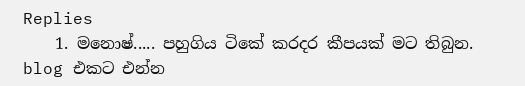Replies
    1. මනොෂ්..... පහුගිය ටිකේ කරදර කීපයක් මට තිබුන. blog එකට එන්න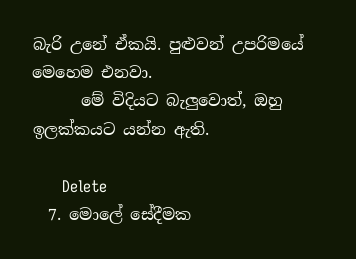බැරි උනේ ඒකයි. පුළුවන් උපරිමයේ මෙහෙම එනවා.
      මේ විදියට බැලුවොත්, ඔහු ඉලක්කයට යන්න ඇති.

      Delete
  7. මොලේ සේදීමක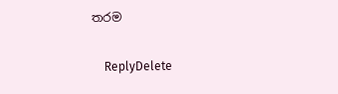තරම

    ReplyDelete